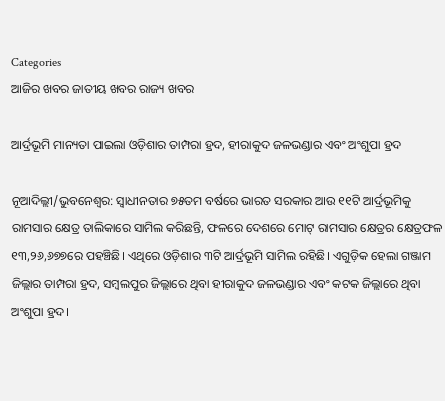Categories
ଆଜିର ଖବର ଜାତୀୟ ଖବର ରାଜ୍ୟ ଖବର

ଆର୍ଦ୍ରଭୂମି ମାନ୍ୟତା ପାଇଲା ଓଡ଼ିଶାର ତାମ୍ପରା ହ୍ରଦ, ହୀରାକୁଦ ଜଳଭଣ୍ଡାର ଏବଂ ଅଂଶୁପା ହ୍ରଦ

ନୂଆଦିଲ୍ଲୀ/ଭୁବନେଶ୍ବର: ସ୍ବାଧୀନତାର ୭୫ତମ ବର୍ଷରେ ଭାରତ ସରକାର ଆଉ ୧୧ଟି ଆର୍ଦ୍ରଭୂମିକୁ ରାମସାର କ୍ଷେତ୍ର ତାଲିକାରେ ସାମିଲ କରିଛନ୍ତି, ଫଳରେ ଦେଶରେ ମୋଟ୍‌ ରାମସାର କ୍ଷେତ୍ରର କ୍ଷେତ୍ରଫଳ ୧୩,୨୬,୬୭୭ରେ ପହଞ୍ଚିଛି। ଏଥିରେ ଓଡ଼ିଶାର ୩ଟି ଆର୍ଦ୍ରଭୂମି ସାମିଲ ରହିଛି। ଏଗୁଡ଼ିକ ହେଲା ଗଞ୍ଜାମ ଜିଲ୍ଲାର ତାମ୍ପରା ହ୍ରଦ, ସମ୍ବଲପୁର ଜିଲ୍ଲାରେ ଥିବା ହୀରାକୁଦ ଜଳଭଣ୍ଡାର ଏବଂ କଟକ ଜିଲ୍ଲାରେ ଥିବା ଅଂଶୁପା ହ୍ରଦ।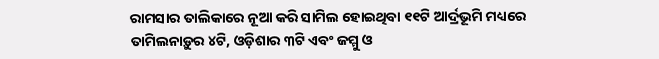ରାମସାର ତାଲିକାରେ ନୂଆ କରି ସାମିଲ ହୋଇଥିବା ୧୧ଟି ଆର୍ଦ୍ରଭୂମି ମଧ୍ୟରେ ତାମିଲନାଡ଼ୁର ୪ଟି, ଓଡ଼ିଶାର ୩ଟି ଏବଂ ଜମ୍ମୁ ଓ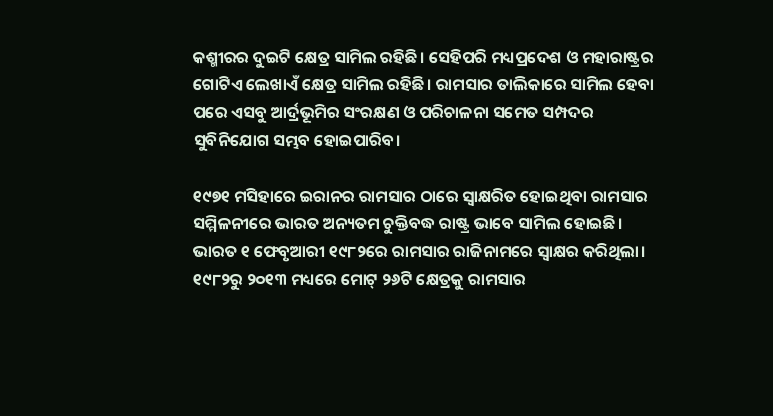କଶ୍ମୀରର ଦୁଇଟି କ୍ଷେତ୍ର ସାମିଲ ରହିଛି। ସେହିପରି ମଧ୍ୟପ୍ରଦେଶ ଓ ମହାରାଷ୍ଟ୍ରର ଗୋଟିଏ ଲେଖାଏଁ କ୍ଷେତ୍ର ସାମିଲ ରହିଛି। ରାମସାର ତାଲିକାରେ ସାମିଲ ହେବା ପରେ ଏସବୁ ଆର୍ଦ୍ରଭୂମିର ସଂରକ୍ଷଣ ଓ ପରିଚାଳନା ସମେତ ସମ୍ପଦର ସୁବିନିଯୋଗ ସମ୍ଭବ ହୋଇପାରିବ।

୧୯୭୧ ମସିହାରେ ଇରାନର ରାମସାର ଠାରେ ସ୍ବାକ୍ଷରିତ ହୋଇଥିବା ରାମସାର ସମ୍ମିଳନୀରେ ଭାରତ ଅନ୍ୟତମ ଚୁକ୍ତିବଦ୍ଧ ରାଷ୍ଟ୍ର ଭାବେ ସାମିଲ ହୋଇଛି। ଭାରତ ୧ ଫେବୃଆରୀ ୧୯୮୨ରେ ରାମସାର ରାଜିନାମରେ ସ୍ବାକ୍ଷର କରିଥିଲା। ୧୯୮୨ରୁ ୨୦୧୩ ମଧ୍ୟରେ ମୋଟ୍‌ ୨୬ଟି କ୍ଷେତ୍ରକୁ ରାମସାର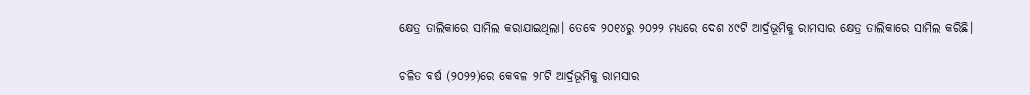କ୍ଷେତ୍ର ତାଲିକାରେ ସାମିଲ କରାଯାଇଥିଲା। ତେବେ ୨୦୧୪ରୁ ୨୦୨୨ ମଧ୍ୟରେ ଦେଶ ୪୯ଟି ଆର୍ଦ୍ରଭୂମିକୁ ରାମସାର କ୍ଷେତ୍ର ତାଲିକାରେ ସାମିଲ କରିଛି।

ଚଳିତ ବର୍ଷ (୨୦୨୨)ରେ କେବଳ ୨୮ଟି ଆର୍ଦ୍ରଭୂମିକୁ ରାମସାର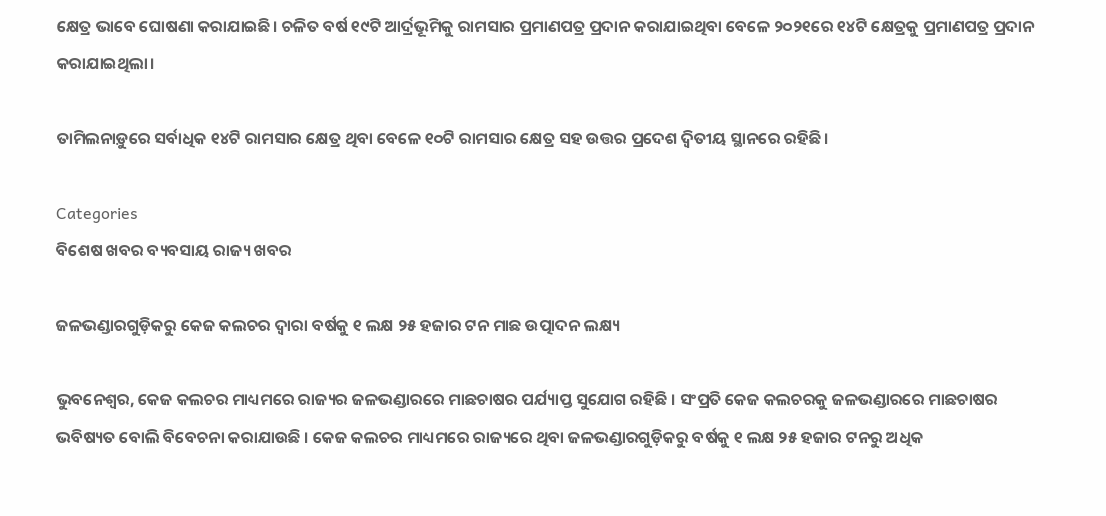କ୍ଷେତ୍ର ଭାବେ ଘୋଷଣା କରାଯାଇଛି। ଚଳିତ ବର୍ଷ ୧୯ଟି ଆର୍ଦ୍ରଭୂମିକୁ ରାମସାର ପ୍ରମାଣପତ୍ର ପ୍ରଦାନ କରାଯାଇଥିବା ବେଳେ ୨୦୨୧ରେ ୧୪ଟି କ୍ଷେତ୍ରକୁ ପ୍ରମାଣପତ୍ର ପ୍ରଦାନ କରାଯାଇଥିଲା।

ତାମିଲନାଡ଼ୁରେ ସର୍ବାଧିକ ୧୪ଟି ରାମସାର କ୍ଷେତ୍ର ଥିବା ବେଳେ ୧୦ଟି ରାମସାର କ୍ଷେତ୍ର ସହ ଉତ୍ତର ପ୍ରଦେଶ ଦ୍ବିତୀୟ ସ୍ଥାନରେ ରହିଛି।

Categories
ବିଶେଷ ଖବର ବ୍ୟବସାୟ ରାଜ୍ୟ ଖବର

ଜଳଭଣ୍ଡାରଗୁଡ଼ିକରୁ କେଜ କଲଚର ଦ୍ବାରା ବର୍ଷକୁ ୧ ଲକ୍ଷ ୨୫ ହଜାର ଟନ ମାଛ ଉତ୍ପାଦନ ଲକ୍ଷ୍ୟ

ଭୁବନେଶ୍ୱର, କେଜ କଲଚର ମାଧ୍ୟମରେ ରାଜ୍ୟର ଜଳଭଣ୍ଡାରରେ ମାଛଚାଷର ପର୍ଯ୍ୟାପ୍ତ ସୁଯୋଗ ରହିଛି । ସଂପ୍ରତି କେଜ କଲଚରକୁ ଜଳଭଣ୍ଡାରରେ ମାଛଚାଷର ଭବିଷ୍ୟତ ବୋଲି ବିବେଚନା କରାଯାଉଛି । କେଜ କଲଚର ମାଧ୍ୟମରେ ରାଜ୍ୟରେ ଥିବା ଜଳଭଣ୍ଡାରଗୁଡ଼ିକରୁ ବର୍ଷକୁ ୧ ଲକ୍ଷ ୨୫ ହଜାର ଟନରୁ ଅଧିକ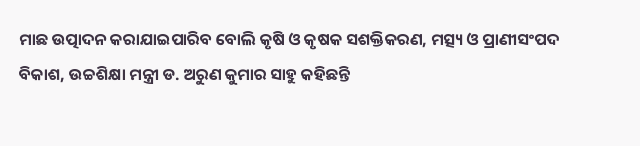ମାଛ ଉତ୍ପାଦନ କରାଯାଇପାରିବ ବୋଲି କୃଷି ଓ କୃଷକ ସଶକ୍ତିକରଣ, ମତ୍ସ୍ୟ ଓ ପ୍ରାଣୀସଂପଦ ବିକାଶ, ଉଚ୍ଚଶିକ୍ଷା ମନ୍ତ୍ରୀ ଡ. ଅରୁଣ କୁମାର ସାହୁ କହିଛନ୍ତି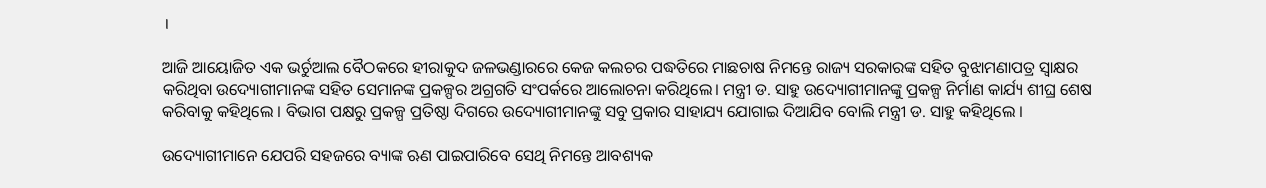।

ଆଜି ଆୟୋଜିତ ଏକ ଭର୍ଚୁଆଲ ବୈଠକରେ ହୀରାକୁଦ ଜଳଭଣ୍ଡାରରେ କେଜ କଲଚର ପଦ୍ଧତିରେ ମାଛଚାଷ ନିମନ୍ତେ ରାଜ୍ୟ ସରକାରଙ୍କ ସହିତ ବୁଝାମଣାପତ୍ର ସ୍ୱାକ୍ଷର କରିଥିବା ଉଦ୍ୟୋଗୀମାନଙ୍କ ସହିତ ସେମାନଙ୍କ ପ୍ରକଳ୍ପର ଅଗ୍ରଗତି ସଂପର୍କରେ ଆଲୋଚନା କରିଥିଲେ। ମନ୍ତ୍ରୀ ଡ. ସାହୁ ଉଦ୍ୟୋଗୀମାନଙ୍କୁ ପ୍ରକଳ୍ପ ନିର୍ମାଣ କାର୍ଯ୍ୟ ଶୀଘ୍ର ଶେଷ କରିବାକୁ କହିଥିଲେ । ବିଭାଗ ପକ୍ଷରୁ ପ୍ରକଳ୍ପ ପ୍ରତିଷ୍ଠା ଦିଗରେ ଉଦ୍ୟୋଗୀମାନଙ୍କୁ ସବୁ ପ୍ରକାର ସାହାଯ୍ୟ ଯୋଗାଇ ଦିଆଯିବ ବୋଲି ମନ୍ତ୍ରୀ ଡ. ସାହୁ କହିଥିଲେ ।

ଉଦ୍ୟୋଗୀମାନେ ଯେପରି ସହଜରେ ବ୍ୟାଙ୍କ ଋଣ ପାଇପାରିବେ ସେଥି ନିମନ୍ତେ ଆବଶ୍ୟକ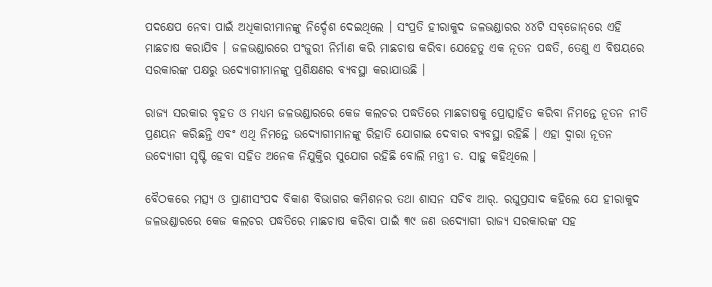ପଦକ୍ଷେପ ନେବା ପାଇଁ ଅଧିକାରୀମାନଙ୍କୁ ନିର୍ଦ୍ଦେଶ ଦେଇଥିଲେ । ସଂପ୍ରତି ହୀରାକୁଦ ଜଳଭଣ୍ଡାରର ୪୪ଟି ସବ୍‌ଜୋନ୍‌ରେ ଏହି ମାଛଚାଷ କରାଯିବ । ଜଳଭଣ୍ଡାରରେ ପଂଜୁରୀ ନିର୍ମାଣ କରି ମାଛଚାଷ କରିବା ଯେହେତୁ ଏକ ନୂତନ ପଦ୍ଧତି, ତେଣୁ ଏ ବିଷୟରେ ସରକାରଙ୍କ ପକ୍ଷରୁ ଉଦ୍ୟୋଗୀମାନଙ୍କୁ ପ୍ରଶିକ୍ଷଣର ବ୍ୟବସ୍ଥା କରାଯାଉଛି ।

ରାଜ୍ୟ ସରକାର ବୃହତ ଓ ମଧ୍ୟମ ଜଳଭଣ୍ଡାରରେ କେଜ କଲଚର ପଦ୍ଧତିରେ ମାଛଚାଷକୁ ପ୍ରୋତ୍ସାହିତ କରିବା ନିମନ୍ତେ ନୂତନ ନୀତି ପ୍ରଣୟନ କରିଛନ୍ତି ଏବଂ ଏଥି ନିମନ୍ତେ ଉଦ୍ୟୋଗୀମାନଙ୍କୁ ରିହାତି ଯୋଗାଇ ଦେବାର ବ୍ୟବସ୍ଥା ରହିଛି । ଏହା ଦ୍ୱାରା ନୂତନ ଉଦ୍ୟୋଗୀ ସୃଷ୍ଟି ହେବା ସହିତ ଅନେକ ନିଯୁକ୍ତିର ସୁଯୋଗ ରହିଛି ବୋଲି ମନ୍ତ୍ରୀ ଡ. ସାହୁ କହିଥିଲେ ।

ବୈଠକରେ ମତ୍ସ୍ୟ ଓ ପ୍ରାଣୀସଂପଦ ବିକାଶ ବିଭାଗର କମିଶନର ତଥା ଶାସନ ସଚିବ ଆର୍‌. ରଘୁପ୍ରସାଦ କହିଲେ ଯେ ହୀରାକୁଦ ଜଳଭଣ୍ଡାରରେ କେଜ କଲଚର ପଦ୍ଧତିରେ ମାଛଚାଷ କରିବା ପାଇଁ ୩୯ ଜଣ ଉଦ୍ୟୋଗୀ ରାଜ୍ୟ ସରକାରଙ୍କ ସହ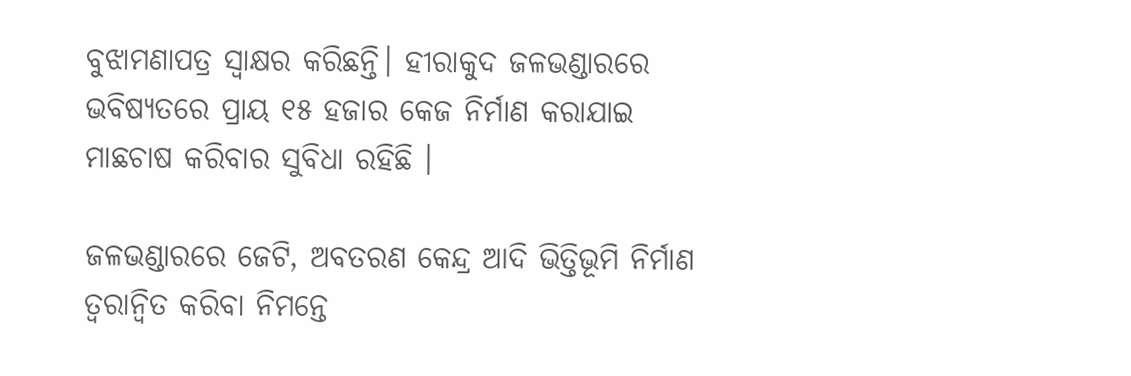ବୁଝାମଣାପତ୍ର ସ୍ୱାକ୍ଷର କରିଛନ୍ତି। ହୀରାକୁଦ ଜଳଭଣ୍ଡାରରେ ଭବିଷ୍ୟତରେ ପ୍ରାୟ ୧୫ ହଜାର କେଜ ନିର୍ମାଣ କରାଯାଇ ମାଛଚାଷ କରିବାର ସୁବିଧା ରହିଛି ।

ଜଳଭଣ୍ଡାରରେ ଜେଟି, ଅବତରଣ କେନ୍ଦ୍ର ଆଦି ଭିତ୍ତିଭୂମି ନିର୍ମାଣ ତ୍ୱରାନ୍ୱିତ କରିବା ନିମନ୍ତେ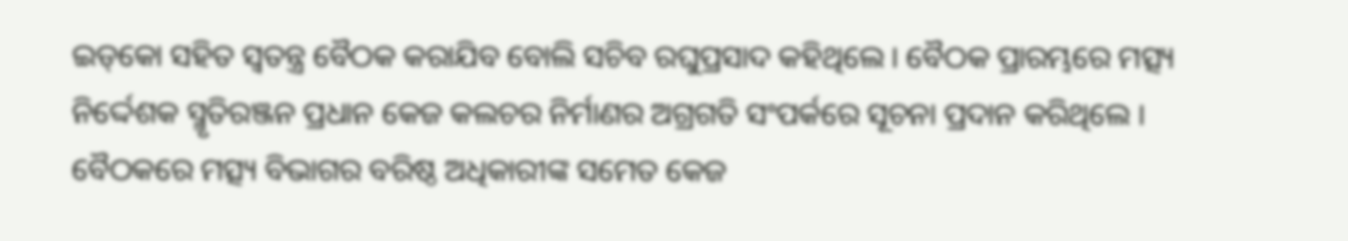ଇଡ୍‌କୋ ସହିତ ସ୍ୱତନ୍ତ୍ର ବୈଠକ କରାଯିବ ବୋଲି ସଚିବ ରଘୁପ୍ରସାଦ କହିଥିଲେ । ବୈଠକ ପ୍ରାରମ୍ଭରେ ମତ୍ସ୍ୟ ନିର୍ଦ୍ଦେଶକ ସ୍ମୃତିରଞ୍ଜନ ପ୍ରଧାନ କେଜ କଲଚର ନିର୍ମାଣର ଅଗ୍ରଗତି ସଂପର୍କରେ ସୂଚନା ପ୍ରଦାନ କରିଥିଲେ । ବୈଠକରେ ମତ୍ସ୍ୟ ବିଭାଗର ବରିଷ୍ଠ ଅଧିକାରୀଙ୍କ ସମେତ କେଜ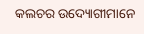କଲଚର ଉଦ୍ୟୋଗୀମାନେ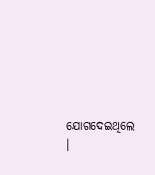ଯୋଗଦେଇଥିଲେ ।